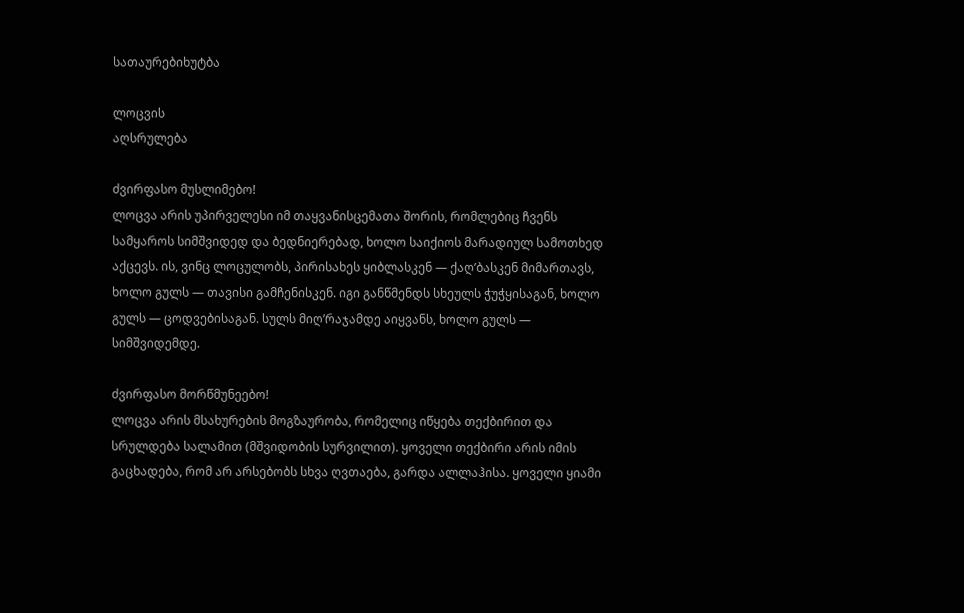სათაურებიხუტბა

ლოცვის
აღსრულება

ძვირფასო მუსლიმებო!
ლოცვა არის უპირველესი იმ თაყვანისცემათა შორის, რომლებიც ჩვენს სამყაროს სიმშვიდედ და ბედნიერებად, ხოლო საიქიოს მარადიულ სამოთხედ აქცევს. ის, ვინც ლოცულობს, პირისახეს ყიბლასკენ — ქაღ’ბასკენ მიმართავს, ხოლო გულს — თავისი გამჩენისკენ. იგი განწმენდს სხეულს ჭუჭყისაგან, ხოლო გულს — ცოდვებისაგან. სულს მიღ’რაჯამდე აიყვანს, ხოლო გულს — სიმშვიდემდე.

ძვირფასო მორწმუნეებო!
ლოცვა არის მსახურების მოგზაურობა, რომელიც იწყება თექბირით და სრულდება სალამით (მშვიდობის სურვილით). ყოველი თექბირი არის იმის გაცხადება, რომ არ არსებობს სხვა ღვთაება, გარდა ალლაჰისა. ყოველი ყიამი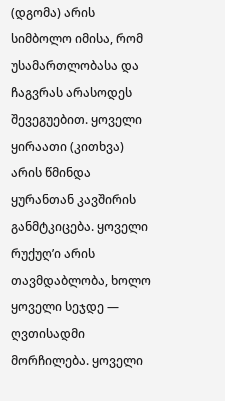(დგომა) არის სიმბოლო იმისა, რომ უსამართლობასა და ჩაგვრას არასოდეს შევეგუებით. ყოველი ყირაათი (კითხვა) არის წმინდა ყურანთან კავშირის განმტკიცება. ყოველი რუქუღ’ი არის თავმდაბლობა, ხოლო ყოველი სეჯდე — ღვთისადმი მორჩილება. ყოველი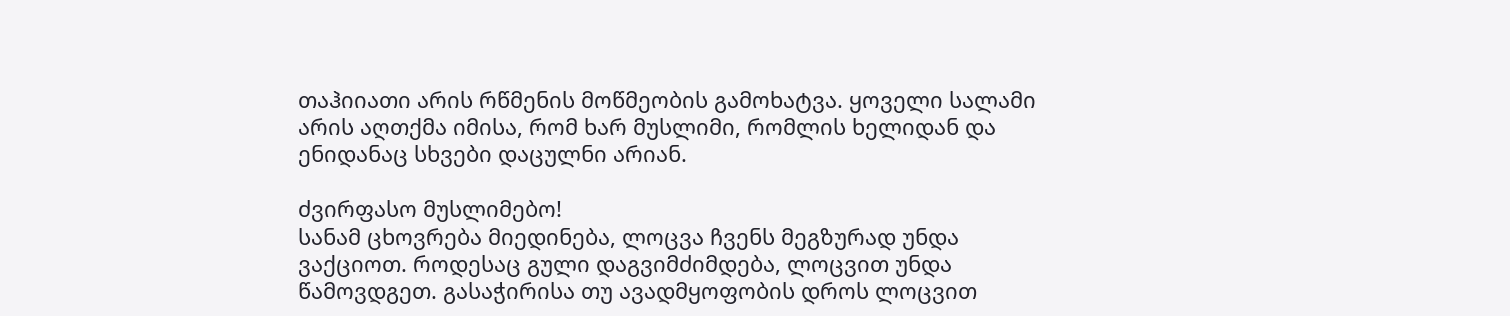თაჰიიათი არის რწმენის მოწმეობის გამოხატვა. ყოველი სალამი არის აღთქმა იმისა, რომ ხარ მუსლიმი, რომლის ხელიდან და ენიდანაც სხვები დაცულნი არიან.

ძვირფასო მუსლიმებო!
სანამ ცხოვრება მიედინება, ლოცვა ჩვენს მეგზურად უნდა ვაქციოთ. როდესაც გული დაგვიმძიმდება, ლოცვით უნდა წამოვდგეთ. გასაჭირისა თუ ავადმყოფობის დროს ლოცვით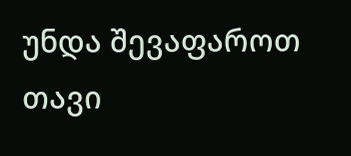უნდა შევაფაროთ თავი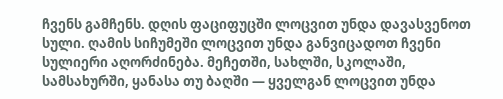ჩვენს გამჩენს. დღის ფაციფუცში ლოცვით უნდა დავასვენოთ სული. ღამის სიჩუმეში ლოცვით უნდა განვიცადოთ ჩვენი სულიერი აღორძინება. მეჩეთში, სახლში, სკოლაში, სამსახურში, ყანასა თუ ბაღში — ყველგან ლოცვით უნდა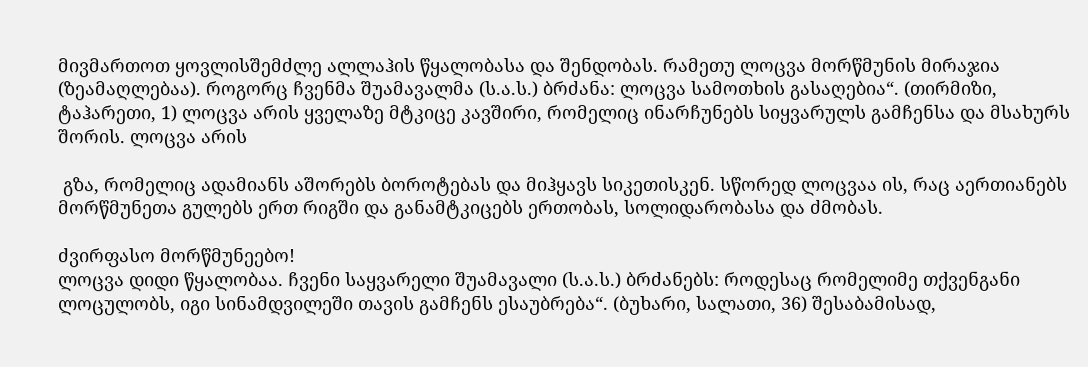მივმართოთ ყოვლისშემძლე ალლაჰის წყალობასა და შენდობას. რამეთუ ლოცვა მორწმუნის მირაჯია (ზეამაღლებაა). როგორც ჩვენმა შუამავალმა (ს.ა.ს.) ბრძანა: ლოცვა სამოთხის გასაღებია“. (თირმიზი, ტაჰარეთი, 1) ლოცვა არის ყველაზე მტკიცე კავშირი, რომელიც ინარჩუნებს სიყვარულს გამჩენსა და მსახურს შორის. ლოცვა არის

 გზა, რომელიც ადამიანს აშორებს ბოროტებას და მიჰყავს სიკეთისკენ. სწორედ ლოცვაა ის, რაც აერთიანებს მორწმუნეთა გულებს ერთ რიგში და განამტკიცებს ერთობას, სოლიდარობასა და ძმობას.

ძვირფასო მორწმუნეებო!
ლოცვა დიდი წყალობაა. ჩვენი საყვარელი შუამავალი (ს.ა.ს.) ბრძანებს: როდესაც რომელიმე თქვენგანი ლოცულობს, იგი სინამდვილეში თავის გამჩენს ესაუბრება“. (ბუხარი, სალათი, 36) შესაბამისად,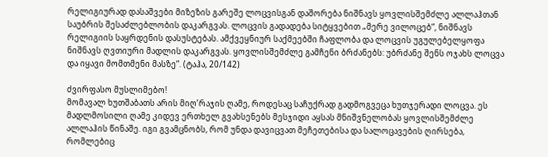რელიგიურად დასაშვები მიზეზის გარეშე ლოცვისგან დაშორება ნიშნავს ყოვლისშემძლე ალლაჰთან საუბრის შესაძლებლობის დაკარგვას. ლოცვის გადადება სიტყვებით „მერე ვილოცებ“, ნიშნავს რელიგიის საყრდენის დასუსტებას. ამქვეყნიურ საქმეებში ჩაფლობა და ლოცვის უგულებელყოფა ნიშნავს ღვთიური მადლის დაკარგვას. ყოვლისშემძლე გამჩენი ბრძანებს: უბრძანე შენს ოჯახს ლოცვა და იყავი მომთმენი მასზე“. (ტაჰა, 20/142)

ძვირფასო მუსლიმებო!
მომავალ ხუთშაბათს არის მიღ’რაჯის ღამე, როდესაც საჩუქრად გადმოგვეცა ხუთჯერადი ლოცვა. ეს მადლმოსილი ღამე კიდევ ერთხელ გვახსენებს მესჯიდი აყსას მნიშვნელობას ყოვლისშემძლე ალლაჰის წინაშე. იგი გვამცნობს, რომ უნდა დავიცვათ მეჩეთებისა და სალოცავების ღირსება, რომლებიც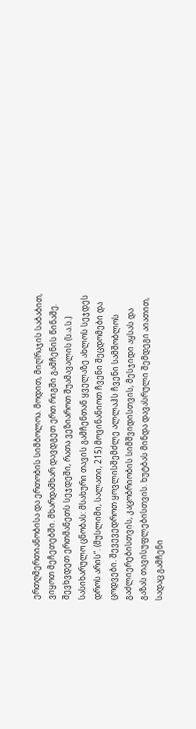ერთღმერთიანობისა და ერთობის სიმბოლოა. მოდით, მიღ’რაჯის საბაბით, ვიყოთ მეჩეთებში. მხარდამხარ დავდგეთ ერთ რიგში გამჩენის წინაშე. შევხვდეთ ერთმანეთს სეჯდეში, რათა ვეზიაროთ შუამავალის (ს.ა.ს.) სასიხარულო ცნობას: მსახური თავის გამჩენთან ყველაზე ახლოს სეჯდეს დროს არის“. (მუსლიმი, სალათი, 215) მოვინანიოთ ჩვენი შეცდომები და ცოდვები. შევევედროთ ყოვლისშემძლე ალლაჰს ჩვენი სამშობლოს გაძლიერებისთვის, კაცობრიობის სიმშვიდისთვის, მესჯიდი აყსას და გაზას თავისუფლებისთვის. ხუტბას მინდა დავასრული შემდეგი აიათით, სადაც გამჩენი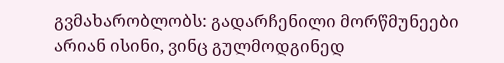გვმახარობლობს: გადარჩენილი მორწმუნეები არიან ისინი, ვინც გულმოდგინედ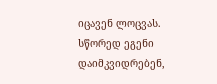იცავენ ლოცვას. სწორედ ეგენი დაიმკვიდრებენ,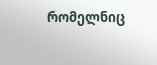რომელნიც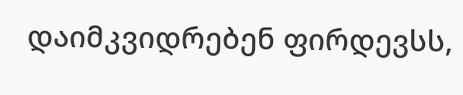დაიმკვიდრებენ ფირდევსს,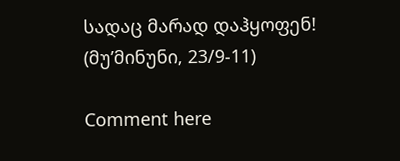სადაც მარად დაჰყოფენ! (მუ’მინუნი, 23/9-11)

Comment here